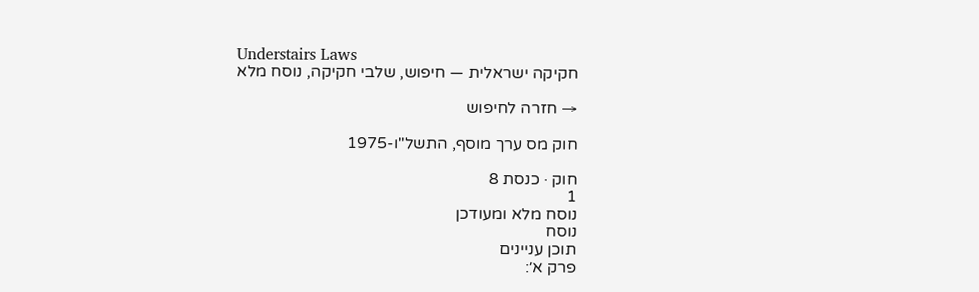Understairs Laws
חקיקה ישראלית — חיפוש, שלבי חקיקה, נוסח מלא

→ חזרה לחיפוש

חוק מס ערך מוסף, התשל"ו-1975

חוק · כנסת 8
1
נוסח מלא ומעודכן
נוסח
תוכן עניינים
פרק א׳: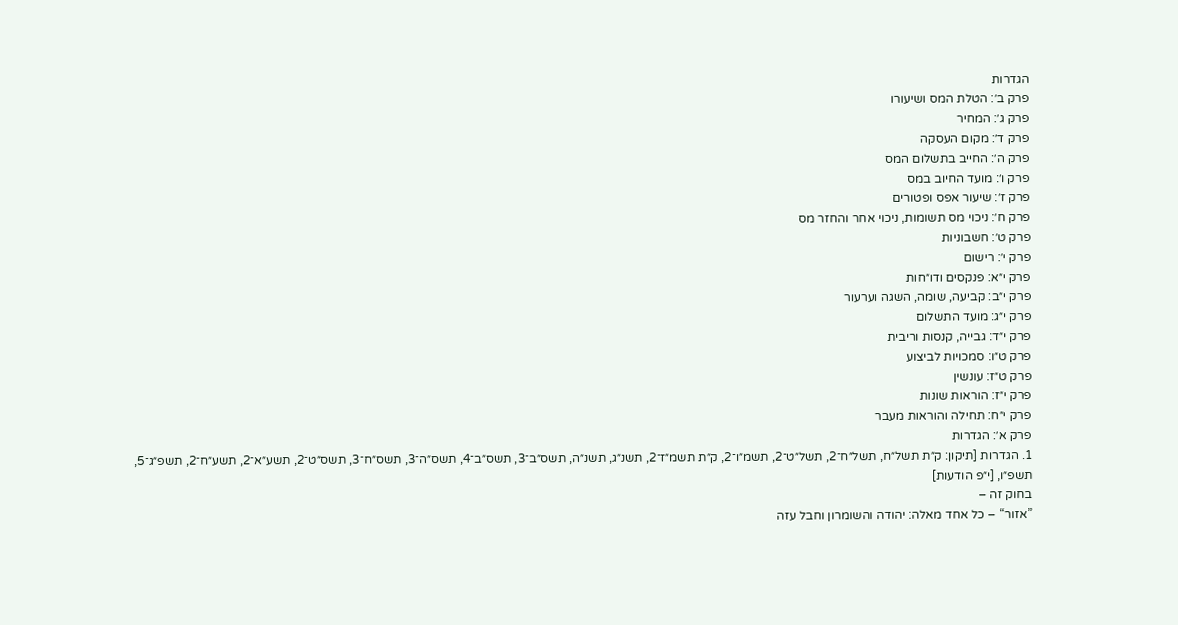הגדרות
פרק ב׳: הטלת המס ושיעורו
פרק ג׳: המחיר
פרק ד׳: מקום העסקה
פרק ה׳: החייב בתשלום המס
פרק ו׳: מועד החיוב במס
פרק ז׳: שיעור אפס ופטורים
פרק ח׳: ניכוי מס תשומות, ניכוי אחר והחזר מס
פרק ט׳: חשבוניות
פרק י׳: רישום
פרק י״א: פנקסים ודו״חות
פרק י״ב: קביעה, שומה, השגה וערעור
פרק י״ג: מועד התשלום
פרק י״ד: גבייה, קנסות וריבית
פרק ט״ו: סמכויות לביצוע
פרק ט״ז: עונשין
פרק י״ז: הוראות שונות
פרק י״ח: תחילה והוראות מעבר
פרק א׳: הגדרות
1. הגדרות [תיקון: ק״ת תשל״ח, תשל״ח־2, תשל״ט־2, תשמ״ו־2, ק״ת תשמ״ז־2, תשנ״ג, תשנ״ה, תשס״ב־3, תשס״ב־4, תשס״ה־3, תשס״ח־3, תשס״ט־2, תשע״א־2, תשע״ח־2, תשפ״ג־5, תשפ״ו, [י״פ הודעות]
בחוק זה –
”אזור“ – כל אחד מאלה: יהודה והשומרון וחבל עזה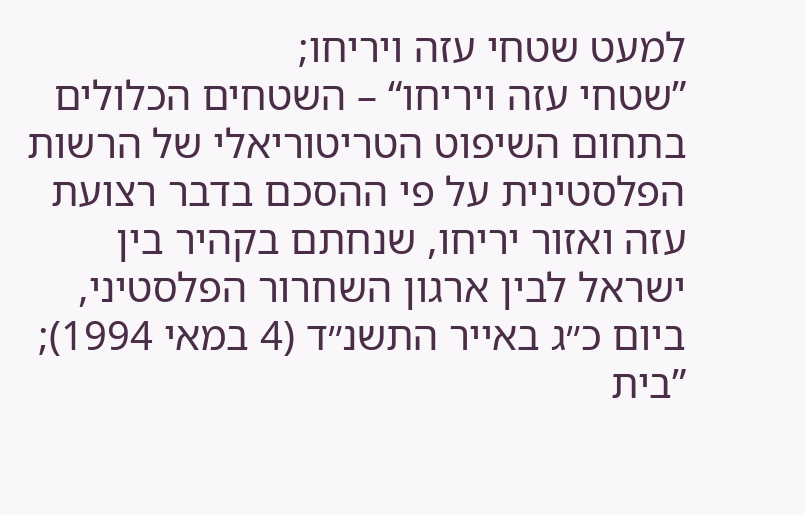למעט שטחי עזה ויריחו;
”שטחי עזה ויריחו“ – השטחים הכלולים בתחום השיפוט הטריטוריאלי של הרשות הפלסטינית על פי ההסכם בדבר רצועת עזה ואזור יריחו, שנחתם בקהיר בין ישראל לבין ארגון השחרור הפלסטיני, ביום כ״ג באייר התשנ״ד (4 במאי 1994);
”בית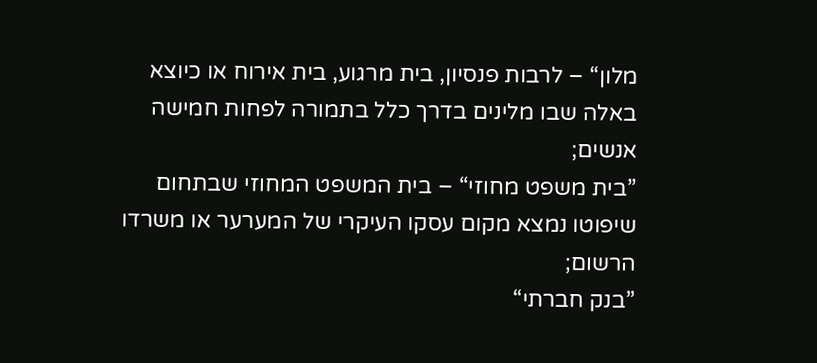מלון“ – לרבות פנסיון, בית מרגוע, בית אירוח או כיוצא באלה שבו מלינים בדרך כלל בתמורה לפחות חמישה אנשים;
”בית משפט מחוזי“ – בית המשפט המחוזי שבתחום שיפוטו נמצא מקום עסקו העיקרי של המערער או משרדו הרשום;
”בנק חברתי“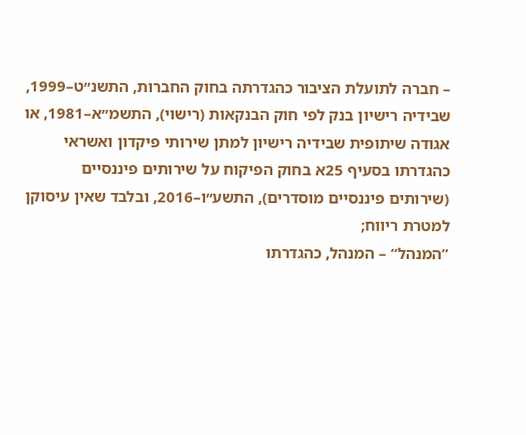– חברה לתועלת הציבור כהגדרתה בחוק החברות, התשנ״ט–1999, שבידיה רישיון בנק לפי חוק הבנקאות (רישוי), התשמ״א–1981, או אגודה שיתופית שבידיה רישיון למתן שירותי פיקדון ואשראי כהגדרתו בסעיף 25א בחוק הפיקוח על שירותים פיננסיים (שירותים פיננסיים מוסדרים), התשע״ו–2016, ובלבד שאין עיסוקן למטרת ריווח;
”המנהל“ – המנהל, כהגדרתו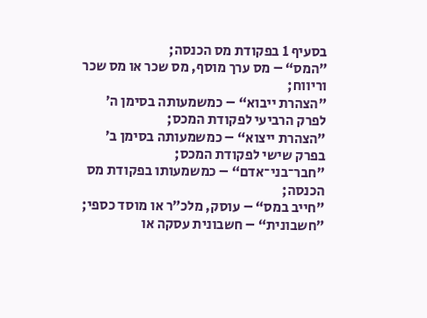בסעיף 1 בפקודת מס הכנסה;
”המס“ – מס ערך מוסף, מס שכר או מס שכר וריווח;
”הצהרת ייבוא“ – כמשמעותה בסימן ה׳ לפרק הרביעי לפקודת המכס;
”הצהרת ייצוא“ – כמשמעותה בסימן ב׳ בפרק שישי לפקודת המכס;
”חבר־בני־אדם“ – כמשמעותו בפקודת מס הכנסה;
”חייב במס“ – עוסק, מלכ״ר או מוסד כספי;
”חשבונית“ – חשבונית עסקה או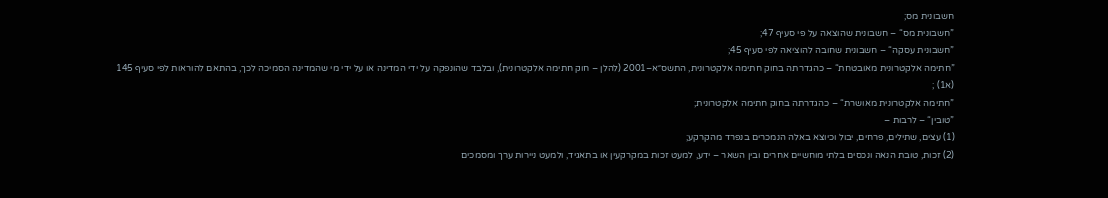חשבונית מס;
”חשבונית מס“ – חשבונית שהוצאה על פי סעיף 47;
”חשבונית עסקה“ – חשבונית שחובה להוציאה לפי סעיף 45;
”חתימה אלקטרונית מאובטחת“ – כהגדרתה בחוק חתימה אלקטרונית, התשס״א–2001 (להלן – חוק חתימה אלקטרונית), ובלבד שהונפקה על ידי המדינה או על ידי מי שהמדינה הסמיכה לכך, בהתאם להוראות לפי סעיף 145
(א1) ;
”חתימה אלקטרונית מאושרת“ – כהגדרתה בחוק חתימה אלקטרונית;
”טובין“ – לרבות –
(1) עצים, שתילים, פרחים, יבול וכיוצא באלה הנמכרים בנפרד מהקרקע;
(2) זכות, טובת הנאה ונכסים בלתי מוחשיים אחרים ובין השאר – ידע, למעט זכות במקרקעין או בתאגיד, ולמעט ניירות ערך ומסמכים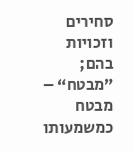סחירים וזכויות בהם;
”מבטח“ – מבטח כמשמעותו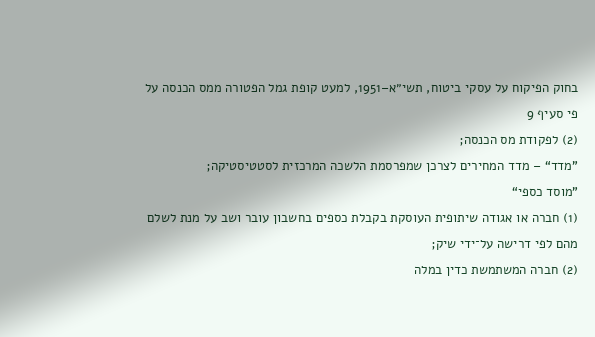בחוק הפיקוח על עסקי ביטוח, תשי״א–1951, למעט קופת גמל הפטורה ממס הכנסה על פי סעיף 9
(2) לפקודת מס הכנסה;
”מדד“ – מדד המחירים לצרכן שמפרסמת הלשכה המרכזית לסטטיסטיקה;
”מוסד כספי“
(1) חברה או אגודה שיתופית העוסקת בקבלת כספים בחשבון עובר ושב על מנת לשלם מהם לפי דרישה על־ידי שיק;
(2) חברה המשתמשת כדין במלה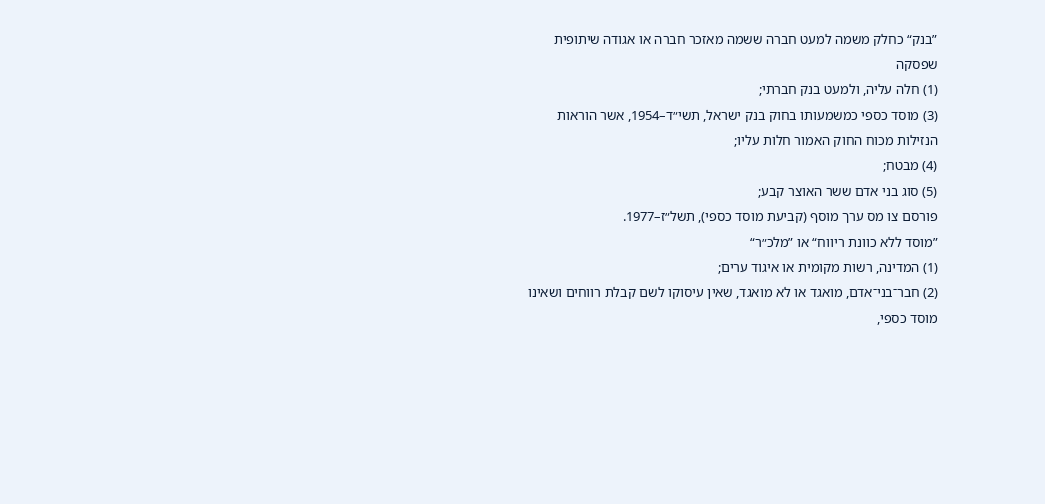”בנק“ כחלק משמה למעט חברה ששמה מאזכר חברה או אגודה שיתופית שפסקה
(1) חלה עליה, ולמעט בנק חברתי;
(3) מוסד כספי כמשמעותו בחוק בנק ישראל, תשי״ד–1954, אשר הוראות הנזילות מכוח החוק האמור חלות עליו;
(4) מבטח;
(5) סוג בני אדם ששר האוצר קבע;
פורסם צו מס ערך מוסף (קביעת מוסד כספי), תשל״ז–1977.
”מוסד ללא כוונת ריווח“ או ”מלכ״ר“
(1) המדינה, רשות מקומית או איגוד ערים;
(2) חבר־בני־אדם, מואגד או לא מואגד, שאין עיסוקו לשם קבלת רווחים ושאינו מוסד כספי,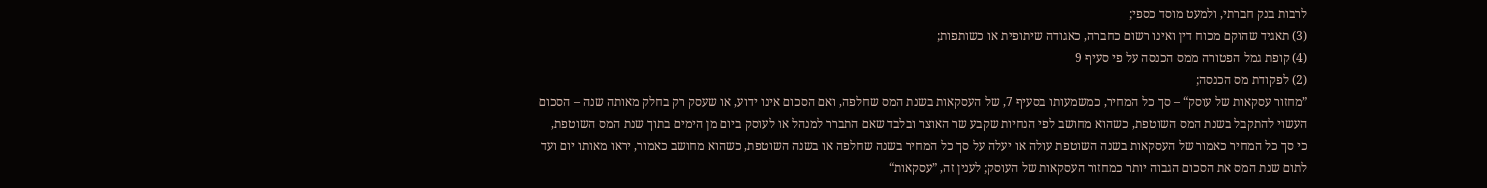לרבות בנק חברתי, ולמעט מוסד כספי;
(3) תאגיד שהוקם מכוח דין ואינו רשום כחברה, כאגודה שיתופית או כשותפות;
(4) קופת גמל הפטורה ממס הכנסה על פי סעיף 9
(2) לפקודת מס הכנסה;
”מחזור עסקאות של עוסק“ – סך כל המחיר, כמשמעותו בסעיף 7, של העסקאות בשנת המס שחלפה, ואם הסכום אינו ידוע, או שעסק רק בחלק מאותה שנה – הסכום העשוי להתקבל בשנת המס השוטפת, כשהוא מחושב לפי הנחיות שקבע שר האוצר ובלבד שאם התברר למנהל או לעוסק ביום מן הימים בתוך שנת המס השוטפת, כי סך כל המחיר כאמור של העסקאות בשנה השוטפת עולה או יעלה על סך כל המחיר בשנה שחלפה או בשנה השוטפת, כשהוא מחושב כאמור, יראו מאותו יום ועד לתום שנת המס את הסכום הגבוה יותר כמחזור העסקאות של העוסק; לענין זה, ”עסקאות“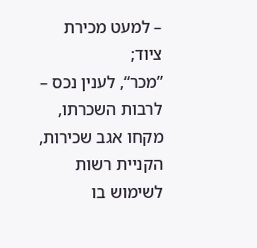– למעט מכירת ציוד;
”מכר“, לענין נכס – לרבות השכרתו, מקחו אגב שכירות, הקניית רשות לשימוש בו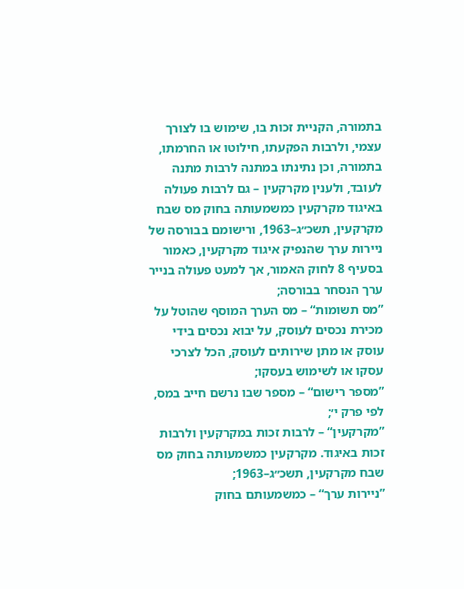בתמורה, הקניית זכות בו, שימוש בו לצורך עצמי, ולרבות הפקעתו, חילוטו או החרמתו, בתמורה, וכן נתינתו במתנה לרבות מתנה לעובד, ולענין מקרקעין – גם לרבות פעולה באיגוד מקרקעין כמשמעותה בחוק מס שבח מקרקעין, תשכ״ג–1963, ורישומם בבורסה של ניירות ערך שהנפיק איגוד מקרקעין, כאמור בסעיף 8 לחוק האמור, אך למעט פעולה בנייר ערך הנסחר בבורסה;
”מס תשומות“ – מס הערך המוסף שהוטל על מכירת נכסים לעוסק, על יבוא נכסים בידי עוסק או מתן שירותים לעוסק, הכל לצרכי עסקו או לשימוש בעסקו;
”מספר רישום“ – מספר שבו נרשם חייב במס, לפי פרק י׳;
”מקרקעין“ – לרבות זכות במקרקעין ולרבות זכות באיגוד. מקרקעין כמשמעותה בחוק מס שבח מקרקעין, תשכ״ג–1963;
”ניירות ערך“ – כמשמעותם בחוק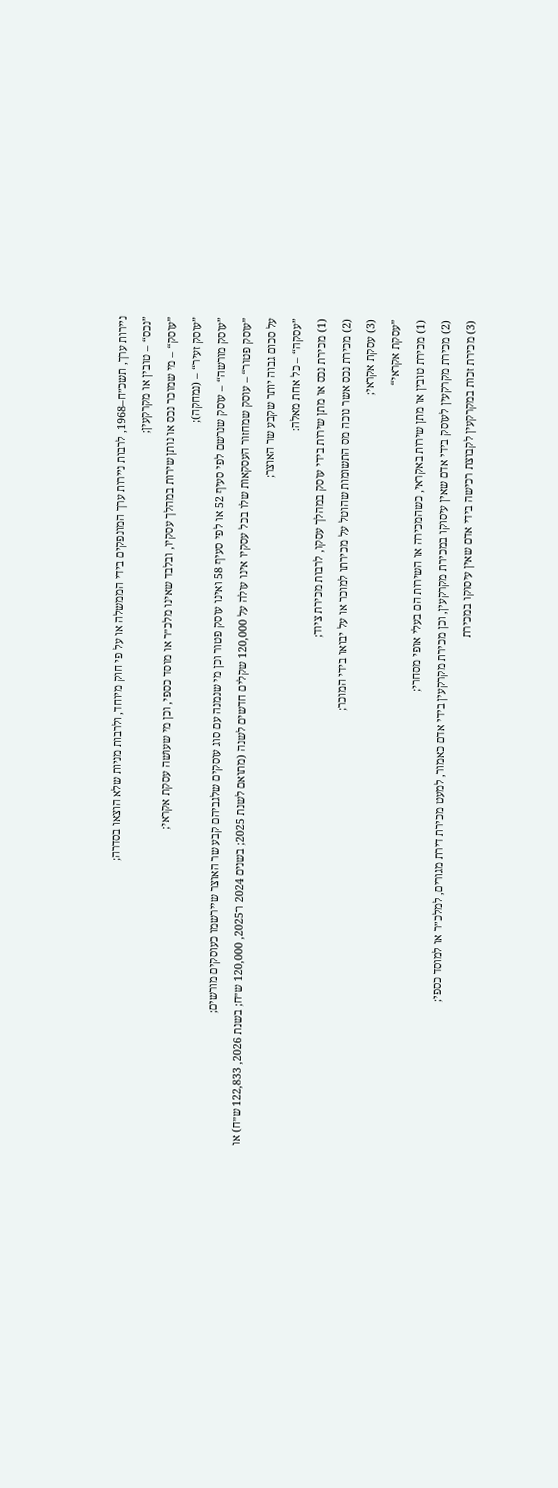ניירות ערך, תשכ״ח–1968, לרבות ניירות ערך המונפקים בידי הממשלה או על פי חוק מיוחד, ולרבות מניות שלא הוצאו בסדרה;
”נכס“ – טובין או מקרקעין;
”עוסק“ – מי שמוכר נכס או נותן שירות במהלך עסקיו, ובלבד שאינו מלכ״ר או מוסד כספי, וכן מי שעושה עסקת אקראי;
”עוסק זעיר“ – (נמחקה);
”עוסק מורשה“ – עוסק שנרשם לפי סעיף 52 או לפי סעיף 58 ואינו עוסק פטור וכן מי שנמנה עם סוג עוסקים שלגביהם קבע שר האוצר שיירשמו כעוסקים מורשים;
”עוסק פטור“ – עוסק שמחזור העסקאות שלו בכל עסקיו אינו עולה על 120,000 שקלים חדשים לשנה (מתואם לשנת 2025; בשנים 2024 ו־2025, 120,000 ש״ח; בשנת 2026, 122,833 ש״ח) או על סכום גבוה יותר שקבע שר האוצר;
”עסקה“ – כל אחת מאלה:
(1) מכירת נכס או מתן שירות בידי עוסק במהלך עסקו, לרבות מכירת ציוד;
(2) מכירת נכס אשר נוכה מס התשומות שהוטל על מכירתו למוכר או על יבואו בידי המוכר;
(3) עסקת אקראי;
”עסקת אקראי“
(1) מכירת טובין או מתן שירות באקראי, כשהמכירה או השירות הם בעלי אופי מסחרי;
(2) מכירת מקרקעין לעוסק בידי אדם שאין עיסוקו במכירת מקרקעין, וכן מכירת מקרקעין בידי אדם כאמור, למעט מכירת דירת מגורים, למלכ״ר או למוסד כספי;
(3) מכירת זכות במקרקעין לקבוצת רכישה בידי אדם שאין עיסוקו במכירת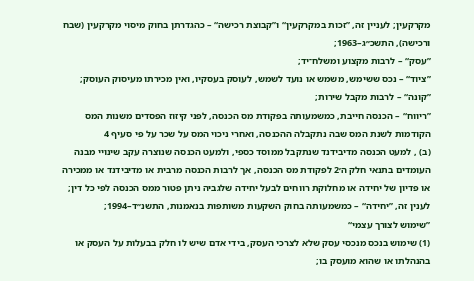מקרקעין; לעניין זה, ”זכות במקרקעין“ ו”קבוצת רכישה“ – כהגדרתן בחוק מיסוי מקרקעין (שבח ורכישה), התשכ״ג–1963;
”עסק“ – לרבות מקצוע ומשלח־יד;
”ציוד“ – נכס ששימש, משמש או נועד לשמש, לעוסק בעסקיו, ואין מכירתו מעיסוק העוסק;
”קונה“ – לרבות מקבל שירות;
”ריווח“ – הכנסה חייבת, כמשמעותה בפקודת מס הכנסה, לפני קיזוז הפסדים משנות המס הקודמות לשנת המס שבה נתקבלה ההכנסה, ואחרי ניכוי המס על שכר על פי סעיף 4
(ב) , למעט הכנסה מדיבידנד שנתקבל ממוסד כספי, ולמעט הכנסה שנוצרה עקב שינויי מבנה העומדים בתנאי חלק ה׳2 לפקודת מס הכנסה, אך לרבות הכנסה מרבית או מדיבידנד או ממכירה או פדיון של יחידה או מחלוקת רווחים לבעל יחידה שלגביה ניתן פטור ממס הכנסה לפי כל דין; לענין זה, ”יחידה“ – כמשמעותה בחוק השקעות משותפות בנאמנות, התשנ״ד–1994;
”שימוש לצורך עצמי“
(1) שימוש בנכס מנכסי עסק שלא לצרכי העסק, בידי אדם שיש לו חלק בבעלות על העסק או בהנהלתו או שהוא מועסק בו;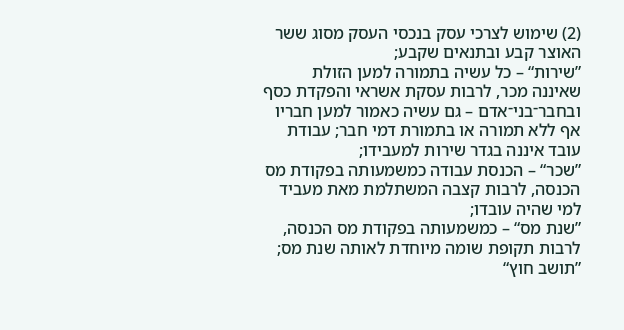(2) שימוש לצרכי עסק בנכסי העסק מסוג ששר האוצר קבע ובתנאים שקבע;
”שירות“ – כל עשיה בתמורה למען הזולת שאיננה מכר, לרבות עסקת אשראי והפקדת כסף ובחבר־בני־אדם – גם עשיה כאמור למען חבריו אף ללא תמורה או בתמורת דמי חבר; עבודת עובד איננה בגדר שירות למעבידו;
”שכר“ – הכנסת עבודה כמשמעותה בפקודת מס הכנסה, לרבות קצבה המשתלמת מאת מעביד למי שהיה עובדו;
”שנת מס“ – כמשמעותה בפקודת מס הכנסה, לרבות תקופת שומה מיוחדת לאותה שנת מס;
”תושב חוץ“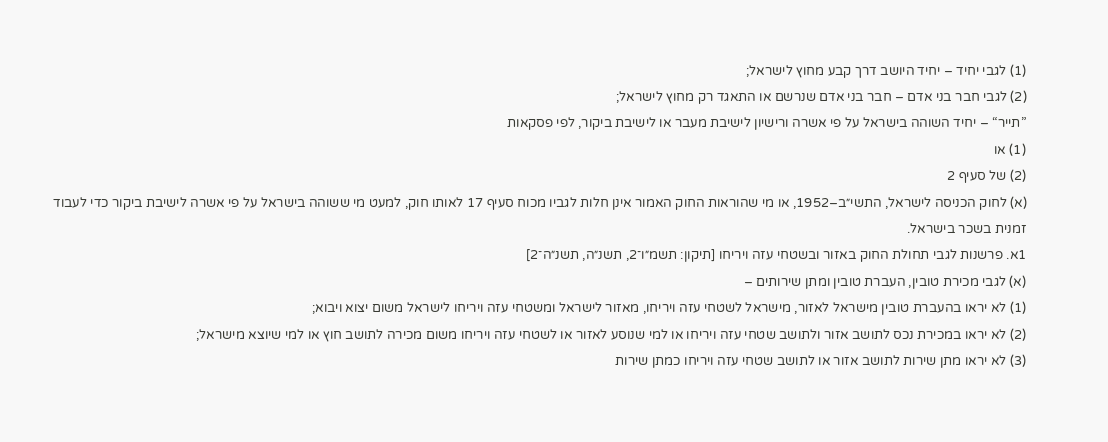(1) לגבי יחיד – יחיד היושב דרך קבע מחוץ לישראל;
(2) לגבי חבר בני אדם – חבר בני אדם שנרשם או התאגד רק מחוץ לישראל;
”תייר“ – יחיד השוהה בישראל על פי אשרה ורישיון לישיבת מעבר או לישיבת ביקור, לפי פסקאות
(1) או
(2) של סעיף 2
(א) לחוק הכניסה לישראל, התשי״ב–1952, או מי שהוראות החוק האמור אינן חלות לגביו מכוח סעיף 17 לאותו חוק, למעט מי ששוהה בישראל על פי אשרה לישיבת ביקור כדי לעבוד זמנית בשכר בישראל.
1א. פרשנות לגבי תחולת החוק באזור ובשטחי עזה ויריחו [תיקון: תשמ״ו־2, תשנ״ה, תשנ״ה־2]
(א) לגבי מכירת טובין, העברת טובין ומתן שירותים –
(1) לא יראו בהעברת טובין מישראל לאזור, מישראל לשטחי עזה ויריחו, מאזור לישראל ומשטחי עזה ויריחו לישראל משום יצוא ויבוא;
(2) לא יראו במכירת נכס לתושב אזור ולתושב שטחי עזה ויריחו או למי שנוסע לאזור או לשטחי עזה ויריחו משום מכירה לתושב חוץ או למי שיוצא מישראל;
(3) לא יראו מתן שירות לתושב אזור או לתושב שטחי עזה ויריחו כמתן שירות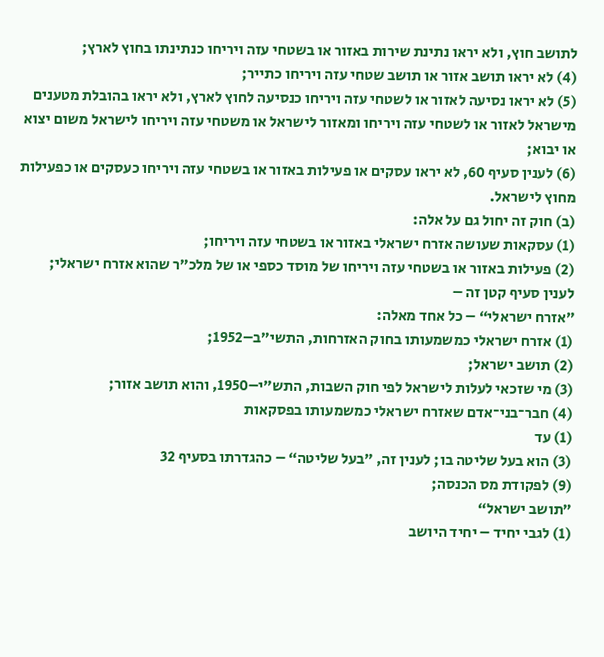לתושב חוץ, ולא יראו נתינת שירות באזור או בשטחי עזה ויריחו כנתינתו בחוץ לארץ;
(4) לא יראו תושב אזור או תושב שטחי עזה ויריחו כתייר;
(5) לא יראו נסיעה לאזור או לשטחי עזה ויריחו כנסיעה לחוץ לארץ, ולא יראו בהובלת מטענים מישראל לאזור או לשטחי עזה ויריחו ומאזור לישראל או משטחי עזה ויריחו לישראל משום יצוא או יבוא;
(6) לענין סעיף 60, לא יראו עסקים או פעילות באזור או בשטחי עזה ויריחו כעסקים או כפעילות מחוץ לישראל.
(ב) חוק זה יחול גם על אלה:
(1) עסקאות שעושה אזרח ישראלי באזור או בשטחי עזה ויריחו;
(2) פעילות באזור או בשטחי עזה ויריחו של מוסד כספי או של מלכ״ר שהוא אזרח ישראלי;
לענין סעיף קטן זה –
”אזרח ישראלי“ – כל אחד מאלה:
(1) אזרח ישראלי כמשמעותו בחוק האזרחות, התשי״ב–1952;
(2) תושב ישראל;
(3) מי שזכאי לעלות לישראל לפי חוק השבות, התש״י–1950, והוא תושב אזור;
(4) חבר־בני־אדם שאזרח ישראלי כמשמעותו בפסקאות
(1) עד
(3) הוא בעל שליטה בו; לענין זה, ”בעל שליטה“ – כהגדרתו בסעיף 32
(9) לפקודת מס הכנסה;
”תושב ישראל“
(1) לגבי יחיד – יחיד היושב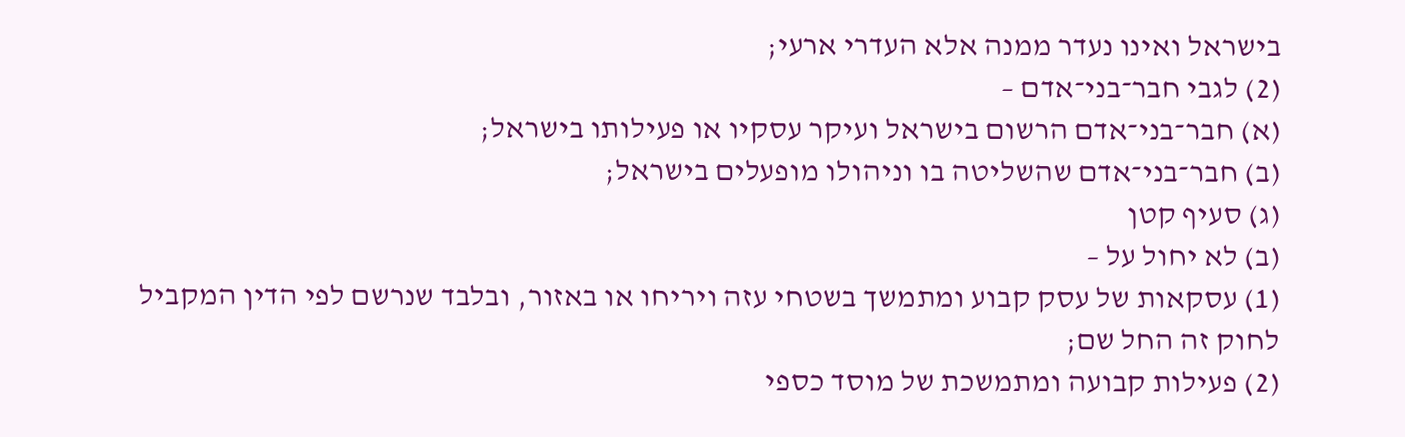בישראל ואינו נעדר ממנה אלא העדרי ארעי;
(2) לגבי חבר־בני־אדם –
(א) חבר־בני־אדם הרשום בישראל ועיקר עסקיו או פעילותו בישראל;
(ב) חבר־בני־אדם שהשליטה בו וניהולו מופעלים בישראל;
(ג) סעיף קטן
(ב) לא יחול על –
(1) עסקאות של עסק קבוע ומתמשך בשטחי עזה ויריחו או באזור, ובלבד שנרשם לפי הדין המקביל לחוק זה החל שם;
(2) פעילות קבועה ומתמשכת של מוסד כספי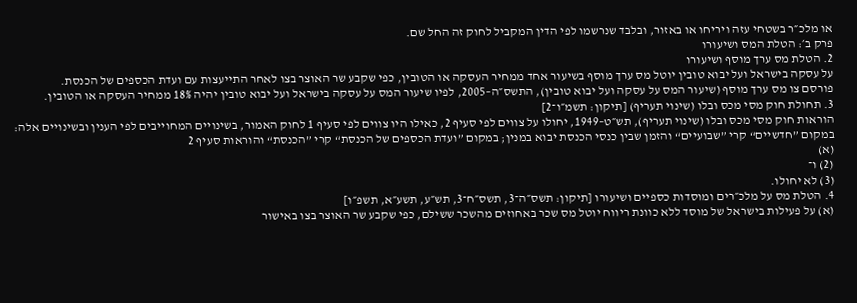או מלכ״ר בשטחי עזה ויריחו או באזור, ובלבד שנרשמו לפי הדין המקביל לחוק זה החל שם.
פרק ב׳: הטלת המס ושיעורו
2. הטלת מס ערך מוסף ושיעורו
על עסקה בישראל ועל יבוא טובין יוטל מס ערך מוסף בשיעור אחד ממחיר העסקה או הטובין, כפי שקבע שר האוצר בצו לאחר התייעצות עם ועדת הכספים של הכנסת.
פורסם צו מס ערך מוסף (שיעור המס על עסקה ועל יבוא טובין), התשס״ה–2005, לפיו שיעור המס על עסקה בישראל ועל יבוא טובין יהיה 18% ממחיר העסקה או הטובין.
3. תחולת חוק מסי מכס ובלו (שינוי תעריף) [תיקון: תשמ״ו־2]
הוראות חוק מסי מכס ובלו (שינוי תעריף), תש״ט–1949, יחולו על צווים לפי סעיף 2, כאילו היו צווים לפי סעיף 1 לחוק האמור, בשינויים המחוייבים לפי הענין ובשינויים אלה: במקום ”חדשיים“ קרי ”שבועיים“ והזמן שבין כנסי הכנסת יבוא במנין; במקום ”ועדת הכספים של הכנסת“ קרי ”הכנסת“ והוראות סעיף 2
(א)
(2) ו־
(3) לא יחולו.
4. הטלת מס על מלכ״רים ומוסדות כספיים ושיעורו [תיקון: תשס״ה־3, תשס״ח־3, תש״ע, תשע״א, תשפ״ו]
(א) על פעילות בישראל של מוסד ללא כוונת ריווח יוטל מס שכר באחוזים מהשכר ששילם, כפי שקבע שר האוצר בצו באישור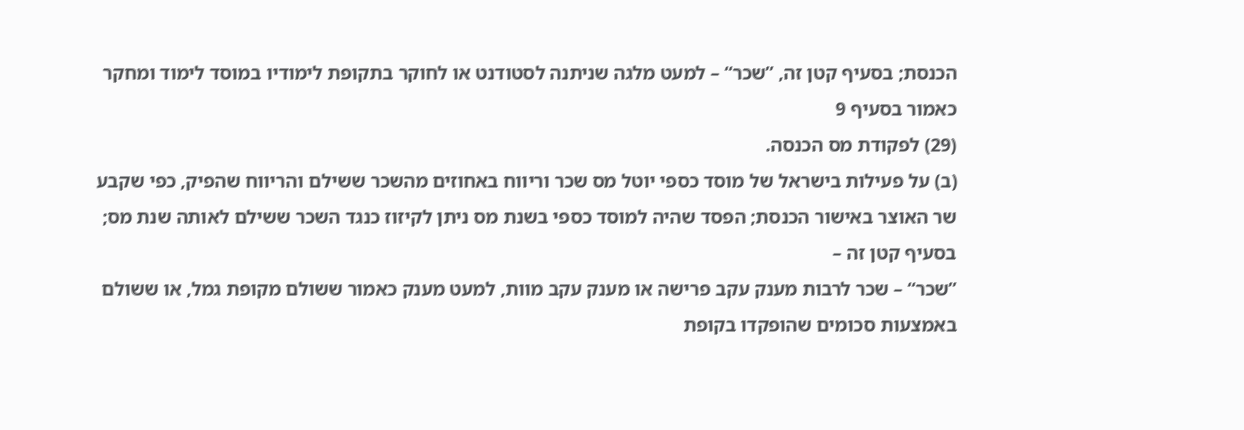הכנסת; בסעיף קטן זה, ”שכר“ – למעט מלגה שניתנה לסטודנט או לחוקר בתקופת לימודיו במוסד לימוד ומחקר כאמור בסעיף 9
(29) לפקודת מס הכנסה.
(ב) על פעילות בישראל של מוסד כספי יוטל מס שכר וריווח באחוזים מהשכר ששילם והריווח שהפיק, כפי שקבע שר האוצר באישור הכנסת; הפסד שהיה למוסד כספי בשנת מס ניתן לקיזוז כנגד השכר ששילם לאותה שנת מס;
בסעיף קטן זה –
”שכר“ – שכר לרבות מענק עקב פרישה או מענק עקב מוות, למעט מענק כאמור ששולם מקופת גמל, או ששולם באמצעות סכומים שהופקדו בקופת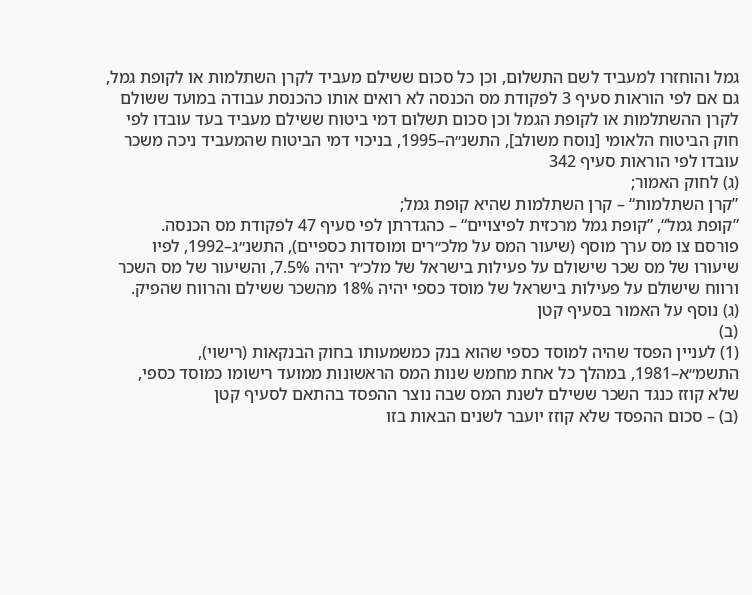גמל והוחזרו למעביד לשם התשלום, וכן כל סכום ששילם מעביד לקרן השתלמות או לקופת גמל, גם אם לפי הוראות סעיף 3 לפקודת מס הכנסה לא רואים אותו כהכנסת עבודה במועד ששולם לקרן ההשתלמות או לקופת הגמל וכן סכום תשלום דמי ביטוח ששילם מעביד בעד עובדו לפי חוק הביטוח הלאומי [נוסח משולב], התשנ״ה–1995, בניכוי דמי הביטוח שהמעביד ניכה משכר עובדו לפי הוראות סעיף 342
(ג) לחוק האמור;
”קרן השתלמות“ – קרן השתלמות שהיא קופת גמל;
”קופת גמל“, ”קופת גמל מרכזית לפיצויים“ – כהגדרתן לפי סעיף 47 לפקודת מס הכנסה.
פורסם צו מס ערך מוסף (שיעור המס על מלכ״רים ומוסדות כספיים), התשנ״ג–1992, לפיו שיעורו של מס שכר שישולם על פעילות בישראל של מלכ״ר יהיה 7.5%, והשיעור של מס השכר ורווח שישולם על פעילות בישראל של מוסד כספי יהיה 18% מהשכר ששילם והרווח שהפיק.
(ג) נוסף על האמור בסעיף קטן
(ב)
(1) לעניין הפסד שהיה למוסד כספי שהוא בנק כמשמעותו בחוק הבנקאות (רישוי), התשמ״א–1981, במהלך כל אחת מחמש שנות המס הראשונות ממועד רישומו כמוסד כספי, שלא קוזז כנגד השכר ששילם לשנת המס שבה נוצר ההפסד בהתאם לסעיף קטן
(ב) – סכום ההפסד שלא קוזז יועבר לשנים הבאות בזו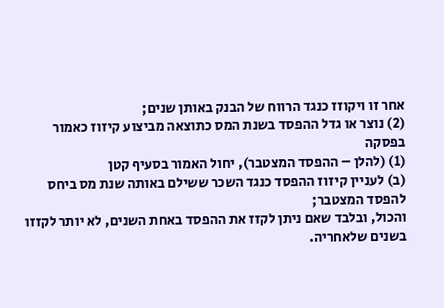אחר זו ויקוזז כנגד הרווח של הבנק באותן שנים;
(2) נוצר או גדל ההפסד בשנת המס כתוצאה מביצוע קיזוז כאמור בפסקה
(1) (להלן – ההפסד המצטבר), יחול האמור בסעיף קטן
(ב) לעניין קיזוז ההפסד כנגד השכר ששילם באותה שנת מס ביחס להפסד המצטבר;
והכול, ובלבד שאם ניתן לקזז את ההפסד באחת השנים, לא יותר לקזזו בשנים שלאחריה.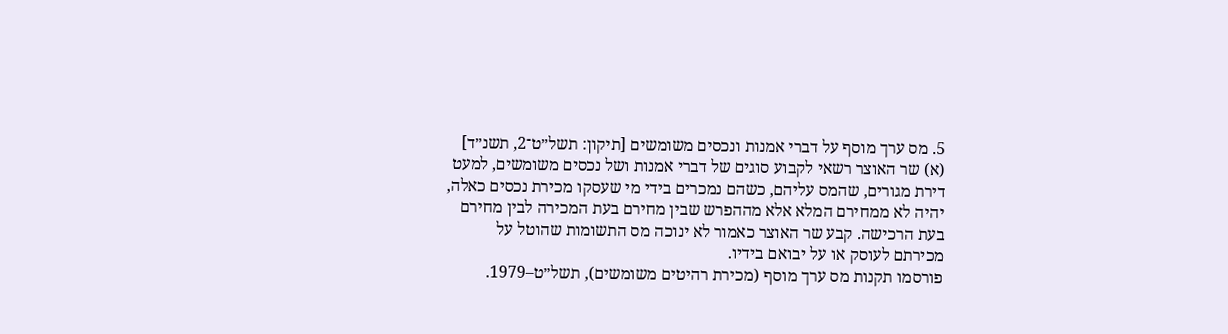5. מס ערך מוסף על דברי אמנות ונכסים משומשים [תיקון: תשל״ט־2, תשנ״ד]
(א) שר האוצר רשאי לקבוע סוגים של דברי אמנות ושל נכסים משומשים, למעט דירת מגורים, שהמס עליהם, כשהם נמכרים בידי מי שעסקו מכירת נכסים כאלה, יהיה לא ממחירם המלא אלא מההפרש שבין מחירם בעת המכירה לבין מחירם בעת הרכישה. קבע שר האוצר כאמור לא ינוכה מס התשומות שהוטל על מכירתם לעוסק או על יבואם בידיו.
פורסמו תקנות מס ערך מוסף (מכירת רהיטים משומשים), תשל״ט–1979.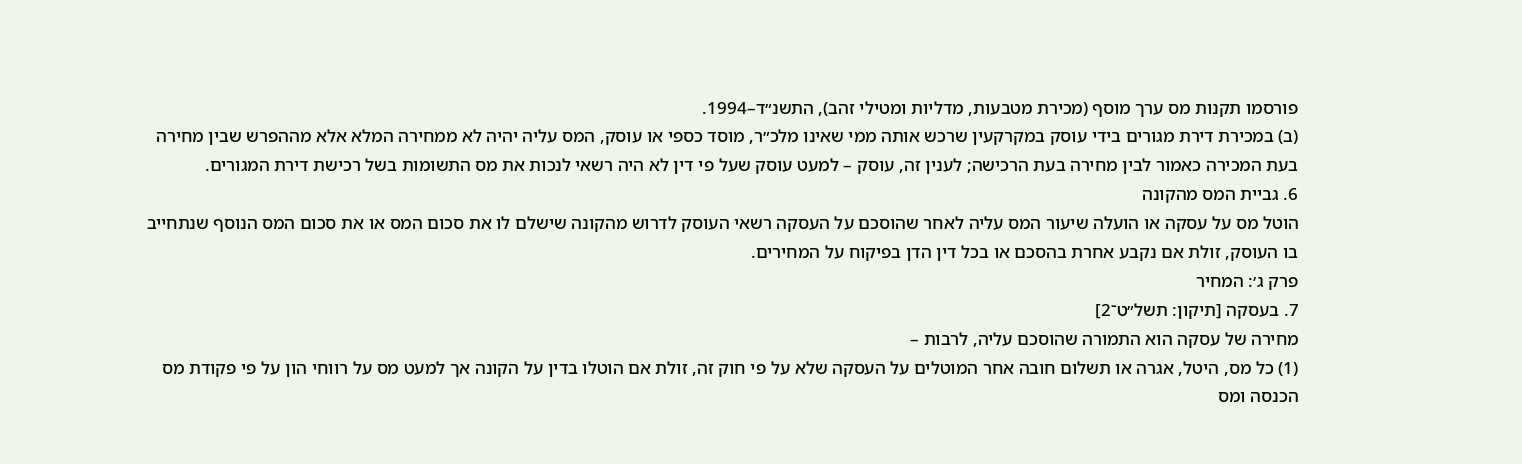פורסמו תקנות מס ערך מוסף (מכירת מטבעות, מדליות ומטילי זהב), התשנ״ד–1994.
(ב) במכירת דירת מגורים בידי עוסק במקרקעין שרכש אותה ממי שאינו מלכ״ר, מוסד כספי או עוסק, המס עליה יהיה לא ממחירה המלא אלא מההפרש שבין מחירה בעת המכירה כאמור לבין מחירה בעת הרכישה; לענין זה, עוסק – למעט עוסק שעל פי דין לא היה רשאי לנכות את מס התשומות בשל רכישת דירת המגורים.
6. גביית המס מהקונה
הוטל מס על עסקה או הועלה שיעור המס עליה לאחר שהוסכם על העסקה רשאי העוסק לדרוש מהקונה שישלם לו את סכום המס או את סכום המס הנוסף שנתחייב בו העוסק, זולת אם נקבע אחרת בהסכם או בכל דין הדן בפיקוח על המחירים.
פרק ג׳: המחיר
7. בעסקה [תיקון: תשל״ט־2]
מחירה של עסקה הוא התמורה שהוסכם עליה, לרבות –
(1) כל מס, היטל, אגרה או תשלום חובה אחר המוטלים על העסקה שלא על פי חוק זה, זולת אם הוטלו בדין על הקונה אך למעט מס על רווחי הון על פי פקודת מס הכנסה ומס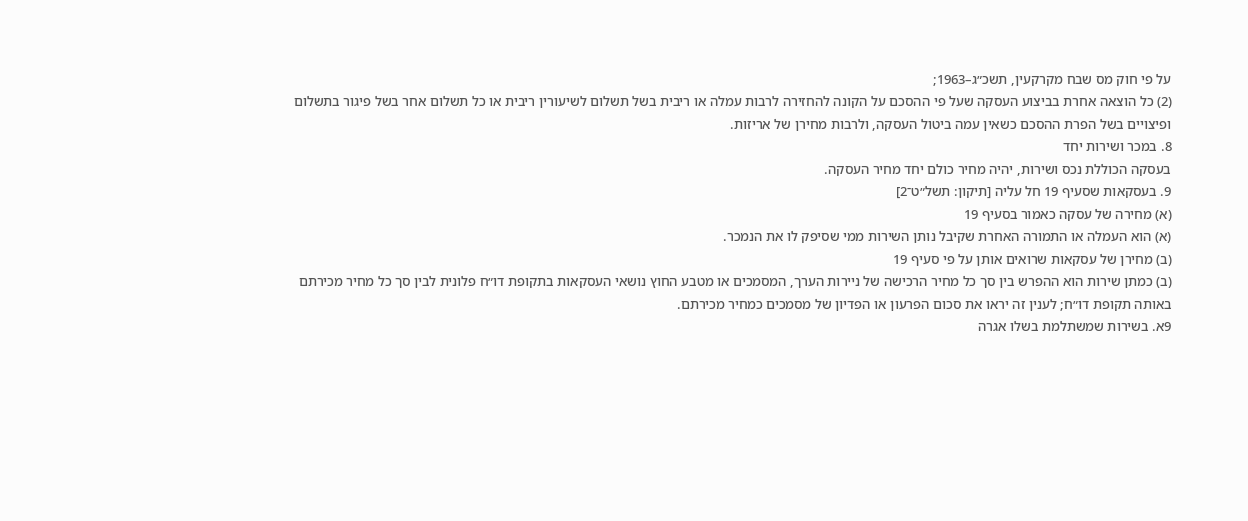על פי חוק מס שבח מקרקעין, תשכ״ג–1963;
(2) כל הוצאה אחרת בביצוע העסקה שעל פי ההסכם על הקונה להחזירה לרבות עמלה או ריבית בשל תשלום לשיעורין ריבית או כל תשלום אחר בשל פיגור בתשלום ופיצויים בשל הפרת ההסכם כשאין עמה ביטול העסקה, ולרבות מחירן של אריזות.
8. במכר ושירות יחד
בעסקה הכוללת נכס ושירות, יהיה מחיר כולם יחד מחיר העסקה.
9. בעסקאות שסעיף 19 חל עליה [תיקון: תשל״ט־2]
(א) מחירה של עסקה כאמור בסעיף 19
(א) הוא העמלה או התמורה האחרת שקיבל נותן השירות ממי שסיפק לו את הנמכר.
(ב) מחירן של עסקאות שרואים אותן על פי סעיף 19
(ב) כמתן שירות הוא ההפרש בין סך כל מחיר הרכישה של ניירות הערך, המסמכים או מטבע החוץ נושאי העסקאות בתקופת דו״ח פלונית לבין סך כל מחיר מכירתם באותה תקופת דו״ח; לענין זה יראו את סכום הפרעון או הפדיון של מסמכים כמחיר מכירתם.
9א. בשירות שמשתלמת בשלו אגרה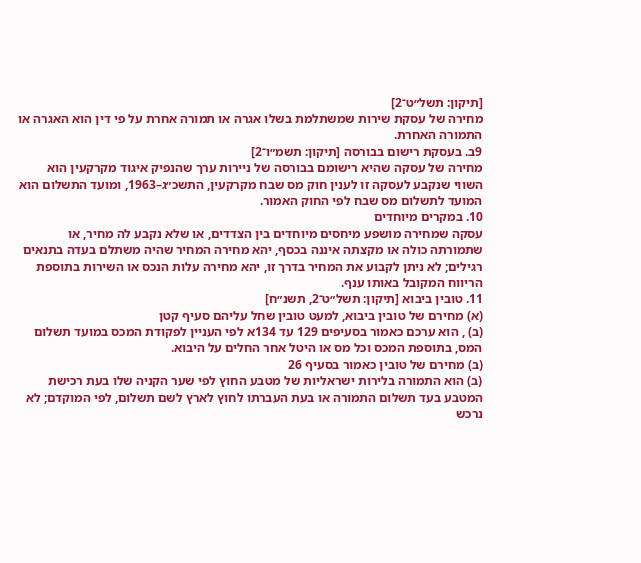[תיקון: תשל״ט־2]
מחירה של עסקת שירות שמשתלמת בשלו אגרה או תמורה אחרת על פי דין הוא האגרה או התמורה האחרת.
9ב. בעסקת רישום בבורסה [תיקון: תשמ״ו־2]
מחירה של עסקה שהיא רישומם בבורסה של ניירות ערך שהנפיק איגוד מקרקעין הוא השווי שנקבע לעסקה זו לענין חוק מס שבח מקרקעין, התשכ״ג–1963, ומועד התשלום הוא המועד לתשלום מס שבח לפי החוק האמור.
10. במקרים מיוחדים
עסקה שמחירה מושפע מיחסים מיוחדים בין הצדדים, או שלא נקבע לה מחיר, או שתמורתה כולה או מקצתה איננה בכסף, יהא מחירה המחיר שהיה משתלם בעדה בתנאים רגילים; לא ניתן לקבוע את המחיר בדרך זו, יהא מחירה עלות הנכס או השירות בתוספת הריווח המקובל באותו ענף.
11. טובין ביבוא [תיקון: תשל״ט־2, תשנ״ח]
(א) מחירם של טובין ביבוא, למעט טובין שחל עליהם סעיף קטן
(ב) , הוא ערכם כאמור בסעיפים 129 עד 134א לפי העניין לפקודת המכס במועד תשלום המס, בתוספת המכס וכל מס או היטל אחר החלים על היבוא.
(ב) מחירם של טובין כאמור בסעיף 26
(ב) הוא התמורה בלירות ישראליות של מטבע החוץ לפי שער הקניה שלו בעת רכישת המטבע בעד תשלום התמורה או בעת העברתו לחוץ לארץ לשם תשלום, לפי המוקדם; לא נרכש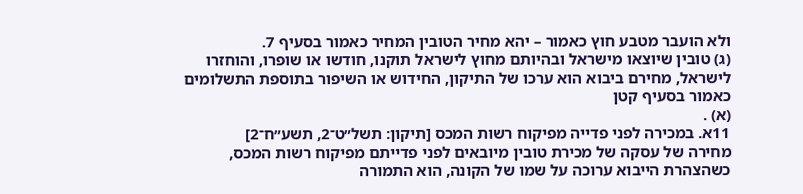ולא הועבר מטבע חוץ כאמור – יהא מחיר הטובין המחיר כאמור בסעיף 7.
(ג) טובין שיוצאו מישראל ובהיותם מחוץ לישראל תוקנו, חודשו או שופרו, והוחזרו לישראל, מחירם ביבוא הוא ערכו של התיקון, החידוש או השיפור בתוספת התשלומים כאמור בסעיף קטן
(א) .
11א. במכירה לפני פדייה מפיקוח רשות המכס [תיקון: תשל״ט־2, תשע״ח־2]
מחירה של עסקה של מכירת טובין מיובאים לפני פדייתם מפיקוח רשות המכס, כשהצהרת הייבוא ערוכה על שמו של הקונה, הוא התמורה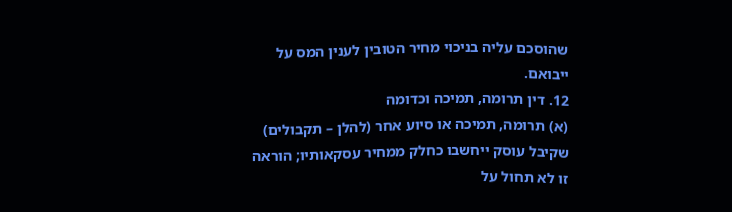שהוסכם עליה בניכוי מחיר הטובין לענין המס על ייבואם.
12. דין תרומה, תמיכה וכדומה
(א) תרומה, תמיכה או סיוע אחר (להלן – תקבולים) שקיבל עוסק ייחשבו כחלק ממחיר עסקאותיו; הוראה זו לא תחול על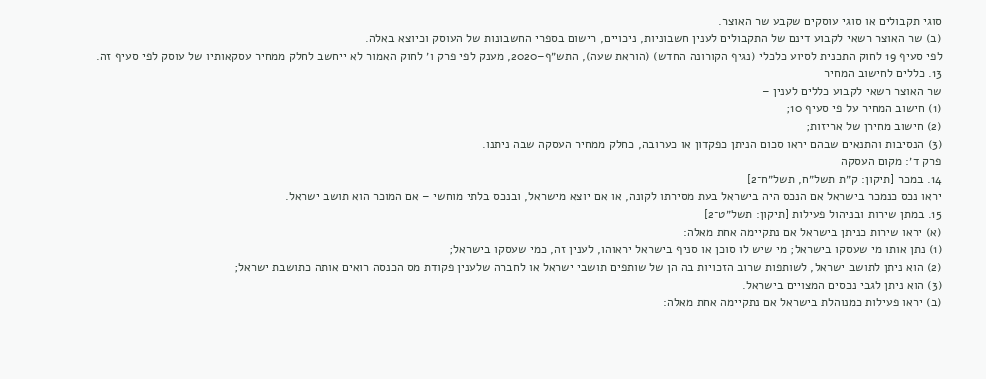סוגי תקבולים או סוגי עוסקים שקבע שר האוצר.
(ב) שר האוצר רשאי לקבוע דינם של התקבולים לענין חשבוניות, ניכויים, רישום בספרי החשבונות של העוסק וכיוצא באלה.
לפי סעיף 19 לחוק התכנית לסיוע כלכלי (נגיף הקורונה החדש) (הוראת שעה), התש״ף–2020, מענק לפי פרק ו׳ לחוק האמור לא ייחשב לחלק ממחיר עסקאותיו של עוסק לפי סעיף זה.
13. כללים לחישוב המחיר
שר האוצר רשאי לקבוע כללים לענין –
(1) חישוב המחיר על פי סעיף 10;
(2) חישוב מחירן של אריזות;
(3) הנסיבות והתנאים שבהם יראו סכום הניתן כפקדון או כערובה, כחלק ממחיר העסקה שבה ניתנו.
פרק ד׳: מקום העסקה
14. במכר [תיקון: ק״ת תשל״ח, תשל״ח־2]
יראו נכס כנמכר בישראל אם הנכס היה בישראל בעת מסירתו לקונה, או אם יוצא מישראל, ובנכס בלתי מוחשי – אם המוכר הוא תושב ישראל.
15. במתן שירות ובניהול פעילות [תיקון: תשל״ט־2]
(א) יראו שירות כניתן בישראל אם נתקיימה אחת מאלה:
(1) נתן אותו מי שעסקו בישראל; מי שיש לו סוכן או סניף בישראל יראוהו, לענין זה, כמי שעסקו בישראל;
(2) הוא ניתן לתושב ישראל, לשותפות שרוב הזכויות בה הן של שותפים תושבי ישראל או לחברה שלענין פקודת מס הכנסה רואים אותה כתושבת ישראל;
(3) הוא ניתן לגבי נכסים המצויים בישראל.
(ב) יראו פעילות כמנוהלת בישראל אם נתקיימה אחת מאלה: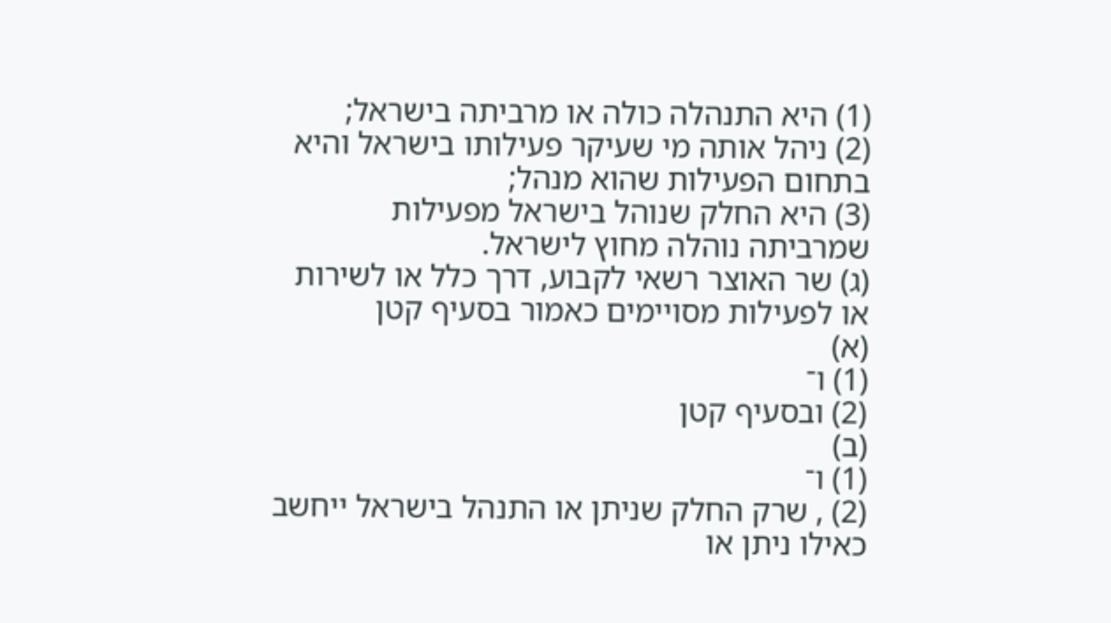(1) היא התנהלה כולה או מרביתה בישראל;
(2) ניהל אותה מי שעיקר פעילותו בישראל והיא בתחום הפעילות שהוא מנהל;
(3) היא החלק שנוהל בישראל מפעילות שמרביתה נוהלה מחוץ לישראל.
(ג) שר האוצר רשאי לקבוע, דרך כלל או לשירות או לפעילות מסויימים כאמור בסעיף קטן
(א)
(1) ו־
(2) ובסעיף קטן
(ב)
(1) ו־
(2) , שרק החלק שניתן או התנהל בישראל ייחשב כאילו ניתן או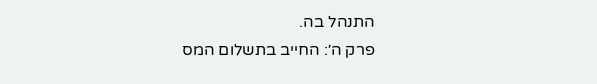התנהל בה.
פרק ה׳: החייב בתשלום המס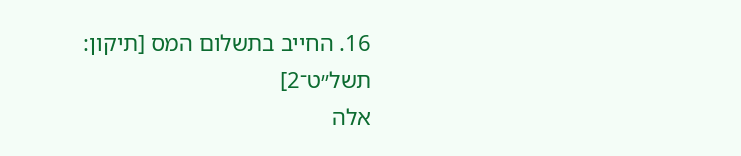16. החייב בתשלום המס [תיקון: תשל״ט־2]
אלה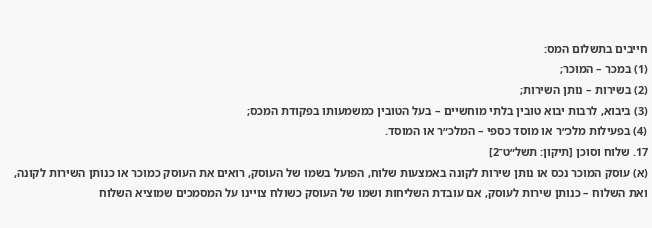חייבים בתשלום המס:
(1) במכר – המוכר;
(2) בשירות – נותן השירות;
(3) ביבוא, לרבות יבוא טובין בלתי מוחשיים – בעל הטובין כמשמעותו בפקודת המכס;
(4) בפעילות מלכ״ר או מוסד כספי – המלכ״ר או המוסד.
17. שלוח וסוכן [תיקון: תשל״ט־2]
(א) עוסק המוכר נכס או נותן שירות לקונה באמצעות שלוח, הפועל בשמו של העוסק, רואים את העוסק כמוכר או כנותן השירות לקונה, ואת השלוח – כנותן שירות לעוסק, אם עובדת השליחות ושמו של העוסק כשולח צויינו על המסמכים שמוציא השלוח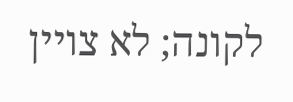לקונה; לא צויין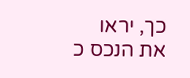כך, יראו את הנכס כ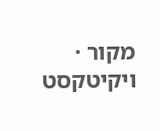מקור · ויקיטקסט